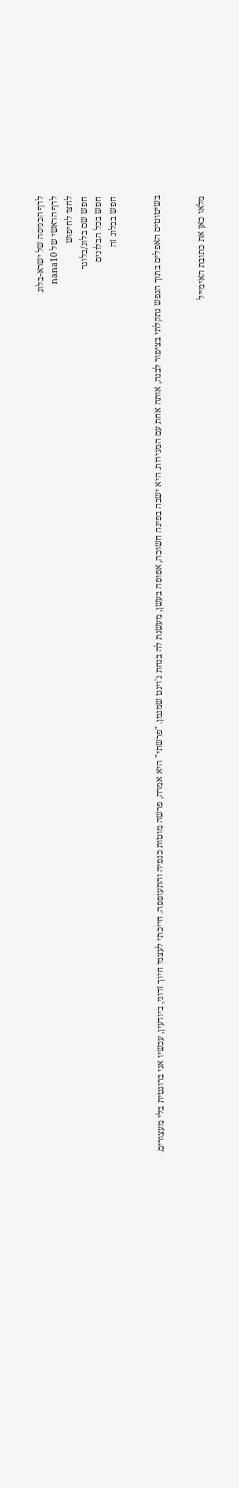לדף הכניסה של ישרא-בלוג
לדף הראשי של nana10
לחצו לחיפוש
חפש שם בלוג/בלוגר
חפש בכל הבלוגים
חפש בבלוג זה


בשיטוטים האפלים בתוך הנפש נתקלתי בציפור לבנה, אותה אחת עם המגירות. היא ישבה בפינה חשוכה, אפופה בעשן, מעשנת לה בנחת ג'וינט שמנמן. "פרשתי" היא אמרה, פרשה מוטות כנפיה והתעופפה. חייכתי לעצמי חיוך זדוני, ביודעין, עכשיו אני ברונטית בלי מעצורים.


מלאו כאן את כתובת האימייל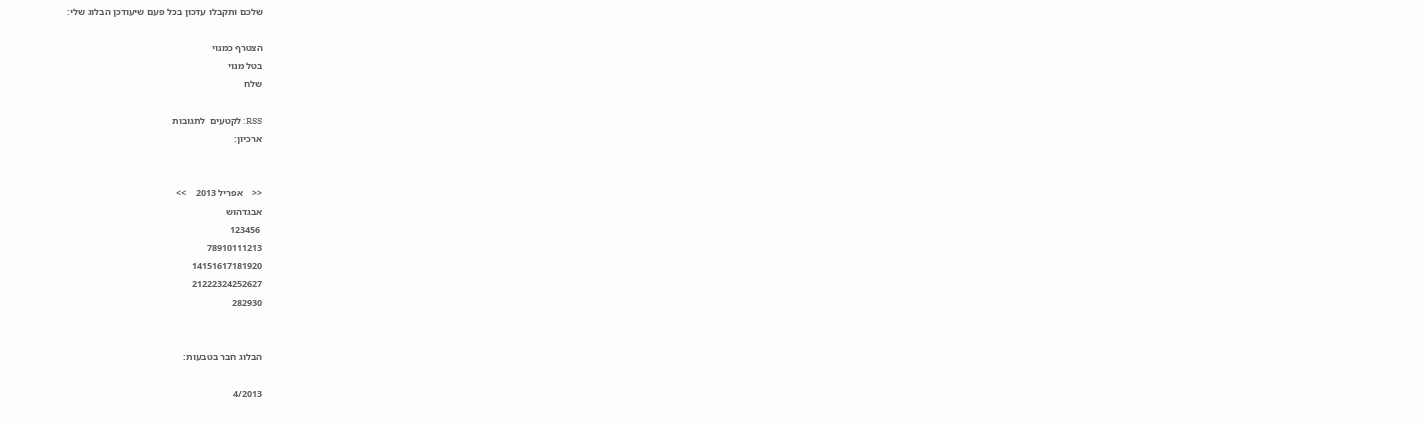שלכם ותקבלו עדכון בכל פעם שיעודכן הבלוג שלי:

הצטרף כמנוי
בטל מנוי
שלח

RSS: לקטעים  לתגובות
ארכיון:


<<    אפריל 2013    >>
אבגדהוש
 123456
78910111213
14151617181920
21222324252627
282930


הבלוג חבר בטבעות:

4/2013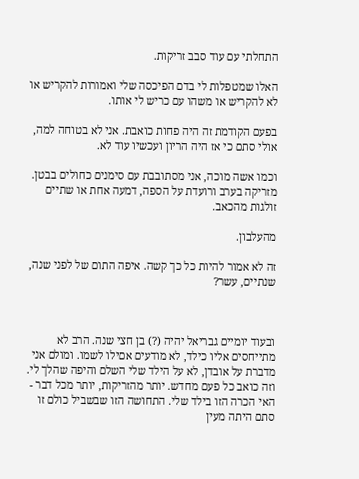התחלתי עם עוד סבב זריקות.

האלו שמטפלות לי בדם הפיכסה שלי ואמורות להקריש או לא להקריש או משהו עם כריש לי אותו.

בפעם הקודמת זה היה פחות כואבת. אני לא בטוחה למה, אולי סתם כי אז היה הריון ועכשיו עוד לא.

וכמו אשה מוכה, אני מסתובבת עם סימנים כחולים בבטן. מזריקה בערב ורועדת על הספה, דמעה אחת או שתיים זולגות מהכאב.

מהעלבון.

זה לא אמור להיות כל כך קשה. איפה התום של לפני שנה, שנתיים, עשר?



ובעוד יומיים גבריאל יהיה (?) בן חצי שנה. הרב לא מתייחסים אליו כילד, לא מודעים אםילו לשמו. ומולם אני מדברת על אובדן, לא על הילד שלי השלם והיפה שהלך לי. וזה כואב כל פעם מחדש. יותר מהזריקות, יותר מכל דבר - האי הכרה הזו בילד שלי. התחושה הזו שבשביל כולם זו סתם היתה מעין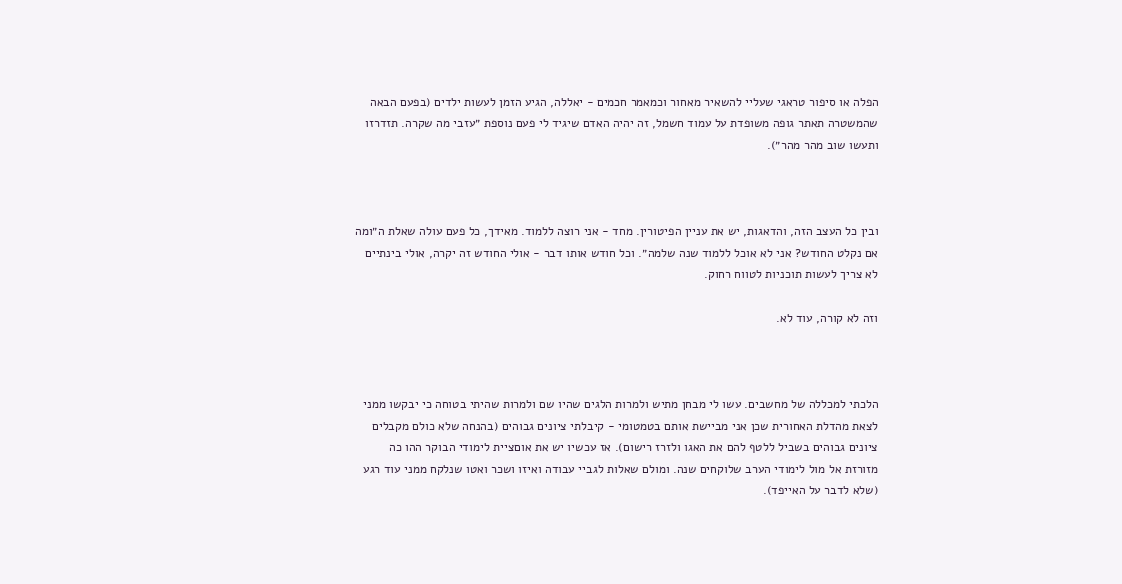הפלה או סיפור טראגי שעליי להשאיר מאחור וכמאמר חכמים - יאללה, הגיע הזמן לעשות ילדים (בפעם הבאה שהמשטרה תאתר גופה משופדת על עמוד חשמל, זה יהיה האדם שיגיד לי פעם נוספת ״עזבי מה שקרה. תזדרזו ותעשו שוב מהר מהר״).



ובין כל העצב הזה, והדאגות, יש את עניין הפיטורין. מחד - אני רוצה ללמוד. מאידך, כל פעם עולה שאלת ה״ומה אם נקלט החודש? אני לא אוכל ללמוד שנה שלמה״. וכל חודש אותו דבר - אולי החודש זה יקרה, אולי בינתיים לא צריך לעשות תוכניות לטווח רחוק.

וזה לא קורה, עוד לא.



הלכתי למכללה של מחשבים. עשו לי מבחן מתיש ולמרות הלגים שהיו שם ולמרות שהיתי בטוחה כי יבקשו ממני לצאת מהדלת האחורית שכן אני מביישת אותם בטמטומי - קיבלתי ציונים גבוהים (בהנחה שלא כולם מקבלים ציונים גבוהים בשביל ללטף להם את האגו ולזרז רישום). אז עכשיו יש את אוםציית לימודי הבוקר ההו כה מזורזת אל מול לימודי הערב שלוקחים שנה. ומולם שאלות לגביי עבודה ואיזו ושכר ואטו שנלקח ממני עוד רגע (שלא לדבר על האייפד).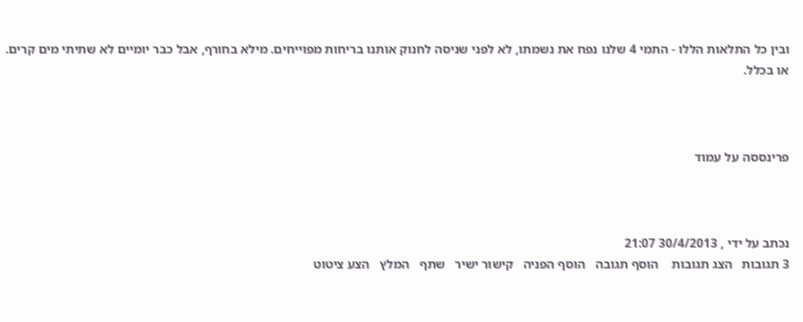ובין כל התלאות הללו - התמי 4 שלנו נפח את נשמתו, לא לפני שניסה לחנוק אותנו בריחות מפוייחים. מילא בחורף, אבל כבר יומיים לא שתיתי מים קרים. או בכלל.



פרינססה על עמוד



נכתב על ידי , 30/4/2013 21:07
3 תגובות   הצג תגובות    הוסף תגובה   הוסף הפניה   קישור ישיר   שתף   המלץ   הצע ציטוט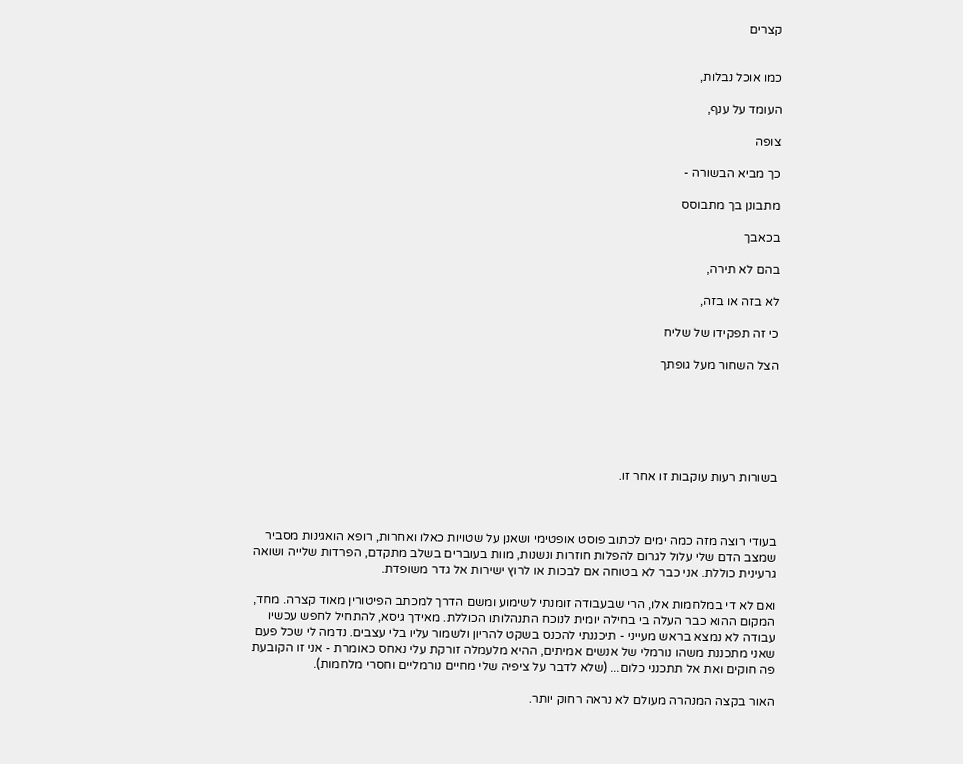קצרים


כמו אוכל נבלות,

העומד על ענף,

צופה

כך מביא הבשורה -

מתבונן בך מתבוסס

בכאבך

בהם לא תירה,

לא בזה או בזה,

כי זה תפקידו של שליח

הצל השחור מעל גופתך






בשורות רעות עוקבות זו אחר זו.



בעודי רוצה מזה כמה ימים לכתוב פוסט אופטימי ושאנן על שטויות כאלו ואחרות, רופא הואגינות מסביר שמצב הדם שלי עלול לגרום להפלות חוזרות ונשנות, מוות בעוברים בשלב מתקדם, הפרדות שלייה ושואה גרעינית כוללת. אני כבר לא בטוחה אם לבכות או לרוץ ישירות אל גדר משופדת.

ואם לא די במלחמות אלו, הרי שבעבודה זומנתי לשימוע ומשם הדרך למכתב הפיטורין מאוד קצרה. מחד, המקום ההוא כבר העלה בי בחילה יומית לנוכח התנהלותו הכוללת. מאידך גיסא, להתחיל לחפש עכשיו עבודה לא נמצא בראש מעייני - תיכננתי להכנס בשקט להריון ולשמור עליו בלי עצבים. נדמה לי שכל פעם שאני מתכננת משהו נורמלי של אנשים אמיתים, ההיא מלעמלה זורקת עלי נאחס כאומרת - אני זו הקובעת פה חוקים ואת אל תתכנני כלום... (שלא לדבר על ציפיה שלי מחיים נורמליים וחסרי מלחמות).

האור בקצה המנהרה מעולם לא נראה רחוק יותר.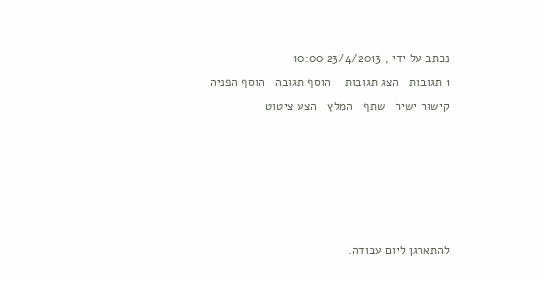נכתב על ידי , 23/4/2013 10:00
1 תגובות   הצג תגובות    הוסף תגובה   הוסף הפניה   קישור ישיר   שתף   המלץ   הצע ציטוט





להתארגן ליום עבודה.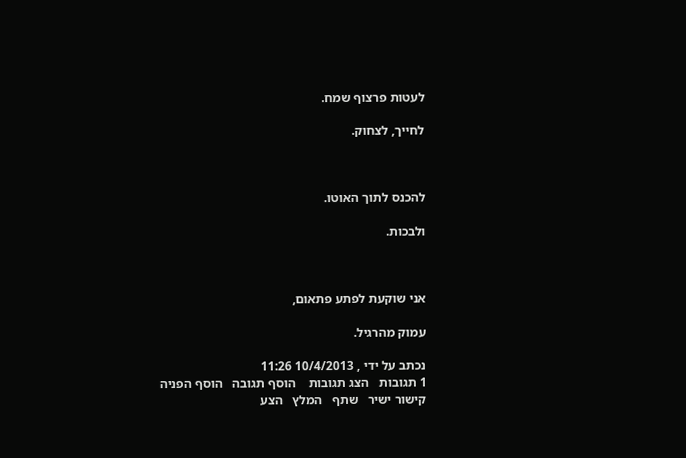לעטות פרצוף שמח.

לחייך, לצחוק.



להכנס לתוך האוטו.

ולבכות.



אני שוקעת לפתע פתאום,

עמוק מהרגיל.

נכתב על ידי , 10/4/2013 11:26
1 תגובות   הצג תגובות    הוסף תגובה   הוסף הפניה   קישור ישיר   שתף   המלץ   הצע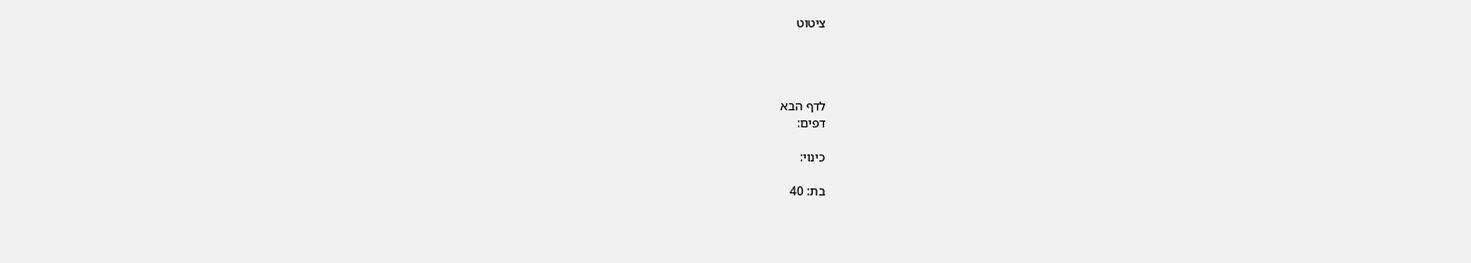ציטוט




לדף הבא
דפים:

כינוי:

בת: 40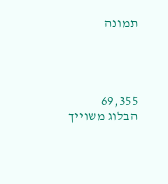תמונה




69,355
הבלוג משוייך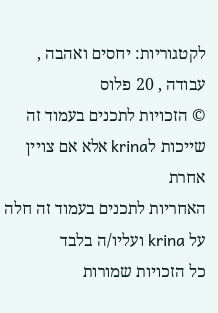לקטגוריות: יחסים ואהבה , עבודה , 20 פלוס
© הזכויות לתכנים בעמוד זה שייכות לkrina אלא אם צויין אחרת
האחריות לתכנים בעמוד זה חלה על krina ועליו/ה בלבד
כל הזכויות שמורות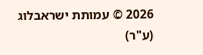2026 © עמותת ישראבלוג (ע"ר)